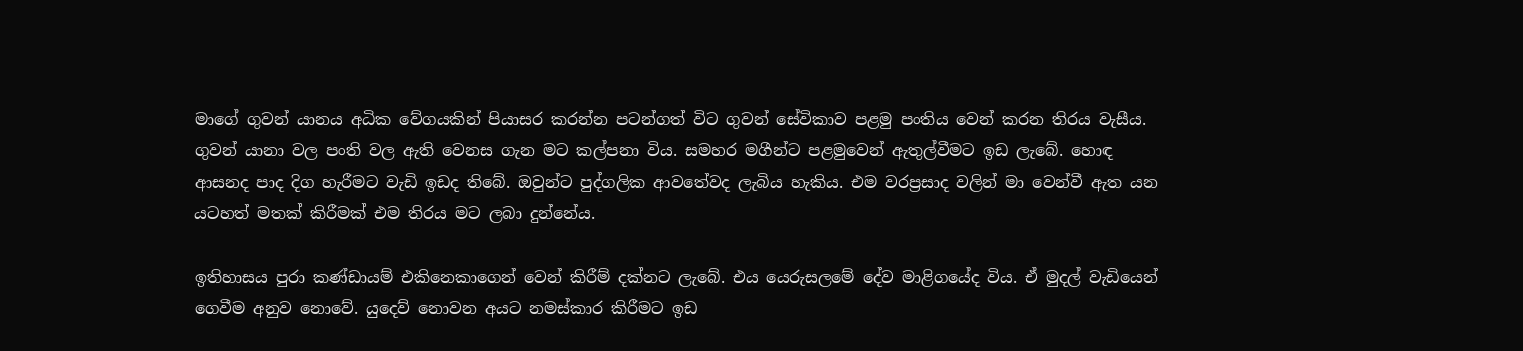මාගේ ගුවන් යානය අධික වේගයකින් පියාසර කරන්න පටන්ගත් විට ගුවන් සේවිකාව පළමු පංතිය වෙන් කරන තිරය වැසීය. ගුවන් යානා වල පංති වල ඇති වෙනස ගැන මට කල්පනා විය. සමහර මගීන්ට පළමුවෙන් ඇතුල්වීමට ඉඩ ලැබේ. හොඳ ආසනද පාද දිග හැරීමට වැඩි ඉඩද තිබේ. ඔවුන්ට පුද්ගලික ආවතේවද ලැබිය හැකිය. එම වරප්‍රසාද වලින් මා වෙන්වී ඇත යන යටහත් මතක් කිරීමක් එම තිරය මට ලබා දුන්නේය.

ඉතිහාසය පුරා කණ්ඩායම් එකිනෙකාගෙන් වෙන් කිරීම් දක්නට ලැබේ. එය යෙරුසලමේ දේව මාළිගයේද විය. ඒ මුදල් වැඩියෙන් ගෙවීම අනුව නොවේ. යුදෙව් නොවන අයට නමස්කාර කිරීමට ඉඩ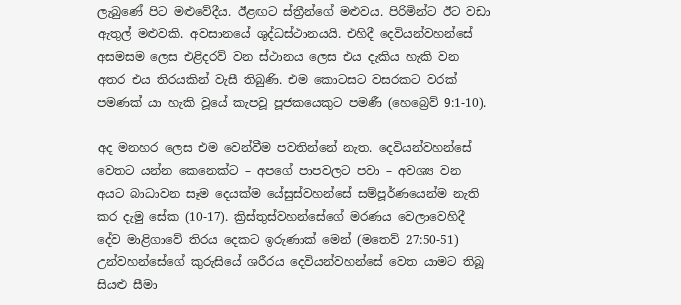ලැබුණේ පිට මළුවේදීය. ඊළඟට ස්ත්‍රීන්ගේ මළුවය. පිරිමින්ට ඊට වඩා ඇතුල් මළුවකි. අවසානයේ ශුද්ධස්ථානයයි. එහිදී දෙවියන්වහන්සේ අසමසම ලෙස එළිදරව් වන ස්ථානය ලෙස එය දැකිය හැකි වන අතර එය තිරයකින් වැසී තිබුණි. එම කොටසට වසරකට වරක් පමණක් යා හැකි වූයේ කැපවූ පූජකයෙකුට පමණී (හෙබ්‍රෙව් 9:1-10).

අද මනහර ලෙස එම වෙන්වීම පවතින්නේ නැත. දෙවියන්වහන්සේ වෙතට යන්න කෙනෙක්ට – අපගේ පාපවලට පවා – අවශ්‍ය වන අයට බාධාවන සෑම දෙයක්ම යේසුස්වහන්සේ සම්පූර්ණයෙන්ම නැති කර දැමු සේක (10-17). ක්‍රිස්තුස්වහන්සේගේ මරණය වෙලාවෙහිදී දේව මාළිගාවේ තිරය දෙකට ඉරුණාක් මෙන් (මතෙව් 27:50-51) උන්වහන්සේගේ කුරුසියේ ශරීරය දෙවියන්වහන්සේ වෙත යාමට තිබූ සියළු සීමා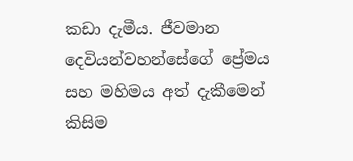කඩා දැමීය. ජීවමාන දෙවියන්වහන්සේගේ ප්‍රේමය සහ මහිමය අත් දැකීමෙන් කිසිම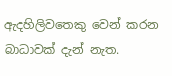ඇදහිලිවතෙකු වෙන් කරන බාධාවක් දැන් නැත.